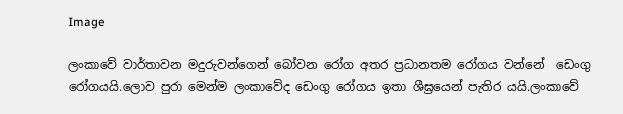Image

ලංකාවේ වාර්තාවන මදුරුවන්ගෙන් බෝවන රෝග අතර ප්‍රධානතම රෝගය වන්නේ  ඩෙංගු රෝගයයි.ලොව පුරා මෙන්ම ලංකාවේද ඩෙංගු රෝගය ඉතා ශීඝ්‍රයෙන් පැතිර යයි.ලංකාවේ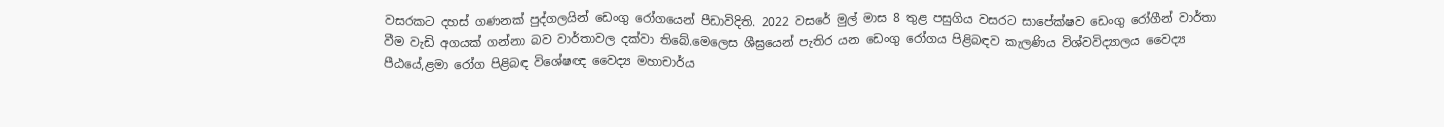වසරකට දහස් ගණනක් පුද්ගලයින් ඩෙංගු රෝගයෙන් පීඩාවිදිති. 2022 වසරේ මුල් මාස 8 තුළ පසුගිය වසරට සාපේක්ෂව ඩෙංගු රෝගීන් වාර්තා වීම වැඩි අගයක් ගන්නා බව වාර්තාවල දක්වා තිබේ.මෙලෙස ශීඝ්‍රයෙන් පැතිර යන ඩෙංගු රෝගය පිළිබඳව කැලණිය විශ්වවිද්‍යාලය වෛද්‍ය පීඨයේ,ළමා රෝග පිළිබඳ විශේෂඥ වෛද්‍ය මහාචාර්ය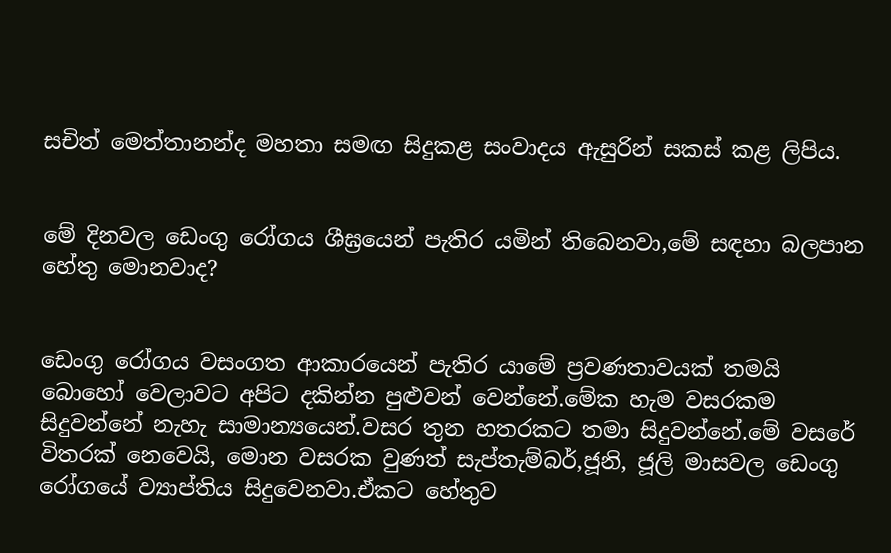සචිත් මෙත්තානන්ද මහතා සමඟ සිදුකළ සංවාදය ඇසුරින් සකස් කළ ලිපිය.


මේ දිනවල ඩෙංගු රෝගය ශීඝ්‍රයෙන් පැතිර යමින් තිබෙනවා,මේ සඳහා බලපාන හේතු මොනවාද?


ඩෙංගු රෝගය වසංගත ආකාරයෙන් පැතිර යාමේ ප්‍රවණතාවයක් තමයි බොහෝ වෙලාවට අපිට දකින්න පුළුවන් වෙන්නේ.මේක හැම වසරකම සිදුවන්නේ නැහැ සාමාන්‍යයෙන්.වසර තුන හතරකට තමා සිදුවන්නේ.මේ වසරේ විතරක් නෙවෙයි, මොන වසරක වුණත් සැප්තැම්බර්,ජූනි, ජූලි මාසවල ඩෙංගු රෝගයේ ව්‍යාප්තිය සිදුවෙනවා.ඒකට හේතුව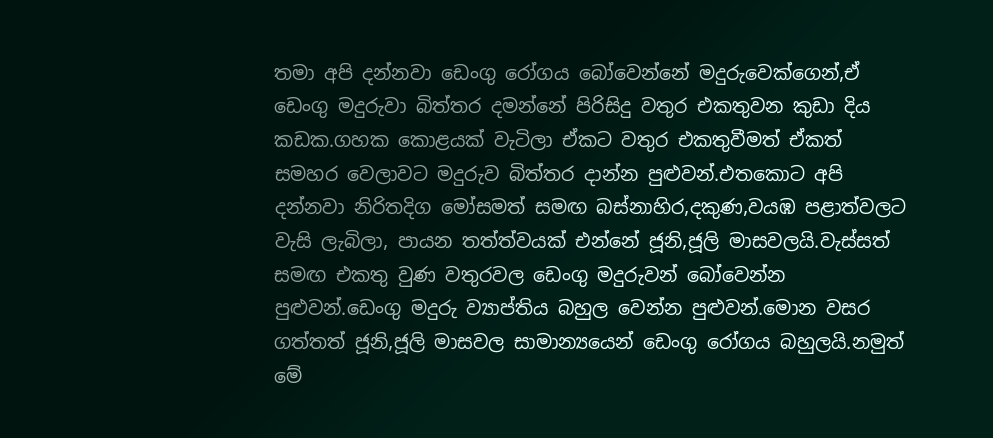තමා අපි දන්නවා ඩෙංගු රෝගය බෝවෙන්නේ මදුරුවෙක්ගෙන්,ඒ ඩෙංගු මදුරුවා බිත්තර දමන්නේ පිරිසිදු වතුර එකතුවන කුඩා දිය කඩක.ගහක කොළයක් වැටිලා ඒකට වතුර එකතුවීමත් ඒකත් සමහර වෙලාවට මදුරුව බිත්තර දාන්න පුළුවන්.එතකොට අපි දන්නවා නිරිතදිග මෝසමත් සමඟ බස්නාහිර,දකුණ,වයඹ පළාත්වලට වැසි ලැබිලා, පායන තත්ත්වයක් එන්නේ ජූනි,ජූලි මාසවලයි.වැස්සත් සමඟ එකතු වුණ වතුරවල ඩෙංගු මදුරුවන් බෝවෙන්න පුළුවන්.ඩෙංගු මදුරු ව්‍යාප්තිය බහුල වෙන්න පුළුවන්.මොන වසර ගත්තත් ජූනි,ජූලි මාසවල සාමාන්‍යයෙන් ඩෙංගු රෝගය බහුලයි.නමුත් මේ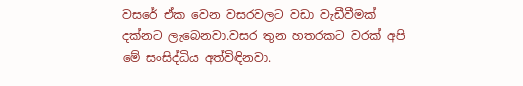වසරේ ඒක වෙන වසරවලට වඩා වැඩීවීමක් දක්නට ලැබෙනවා.වසර තුන හතරකට වරක් අපි මේ සංසිද්ධිය අත්විඳිනවා.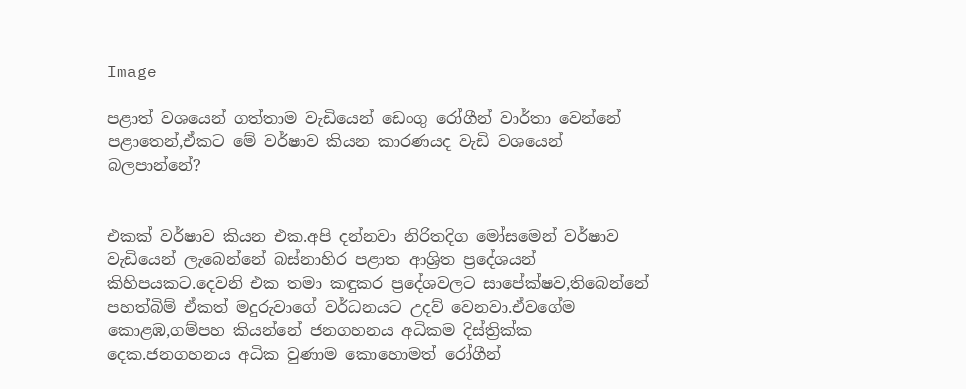Image

පළාත් වශයෙන් ගත්තාම වැඩියෙන් ඩෙංගු රෝගීන් වාර්තා වෙන්නේ පළාතෙන්,ඒකට මේ වර්ෂාව කියන කාරණයද වැඩි වශයෙන් බලපාන්නේ?


එකක් වර්ෂාව කියන එක.අපි දන්නවා නිරිතදිග මෝසමෙන් වර්ෂාව වැඩියෙන් ලැබෙන්නේ බස්නාහිර පළාත ආශ්‍රිත ප්‍රදේශයන් කිහිපයකට.දෙවනි එක තමා කඳුකර ප්‍රදේශවලට සාපේක්ෂව,තිබෙන්නේ පහත්බිම් ඒකත් මදුරුවාගේ වර්ධනයට උදව් වෙනවා.ඒවගේම කොළඹ,ගම්පහ කියන්නේ ජනගහනය අධිකම දිස්ත්‍රික්ක දෙක.ජනගහනය අධික වුණාම කොහොමත් රෝගීන්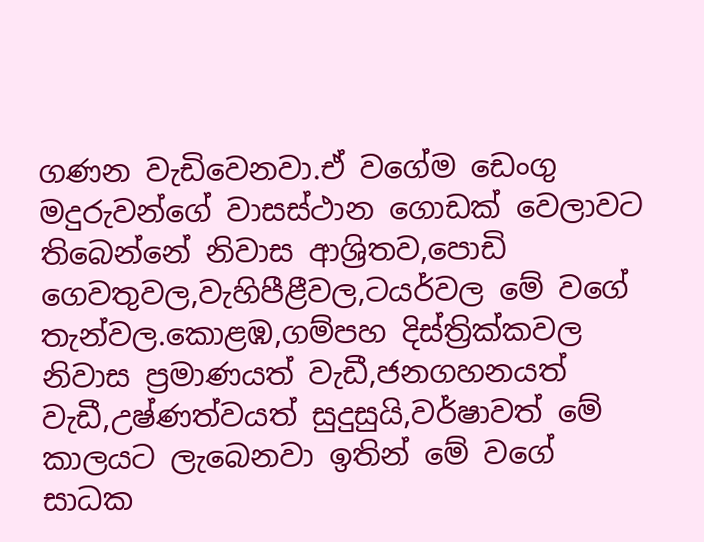ගණන වැඩිවෙනවා.ඒ වගේම ඩෙංගු මදුරුවන්ගේ වාසස්ථාන ගොඩක් වෙලාවට තිබෙන්නේ නිවාස ආශ්‍රිතව,පොඩි ගෙවතුවල,වැහිපීළීවල,ටයර්වල මේ වගේ තැන්වල.කොළඹ,ගම්පහ දිස්ත්‍රික්කවල නිවාස ප්‍රමාණයත් වැඩී,ජනගහනයත් වැඩී,උෂ්ණත්වයත් සුදුසුයි,වර්ෂාවත් මේ කාලයට ලැබෙනවා ඉතින් මේ වගේ සාධක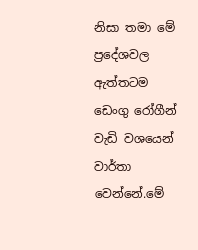නිසා තමා මේ ප්‍රදේශවල ඇත්තටම ඩෙංගු රෝගීන් වැඩි වශයෙන් වාර්තා වෙන්නේ.මේ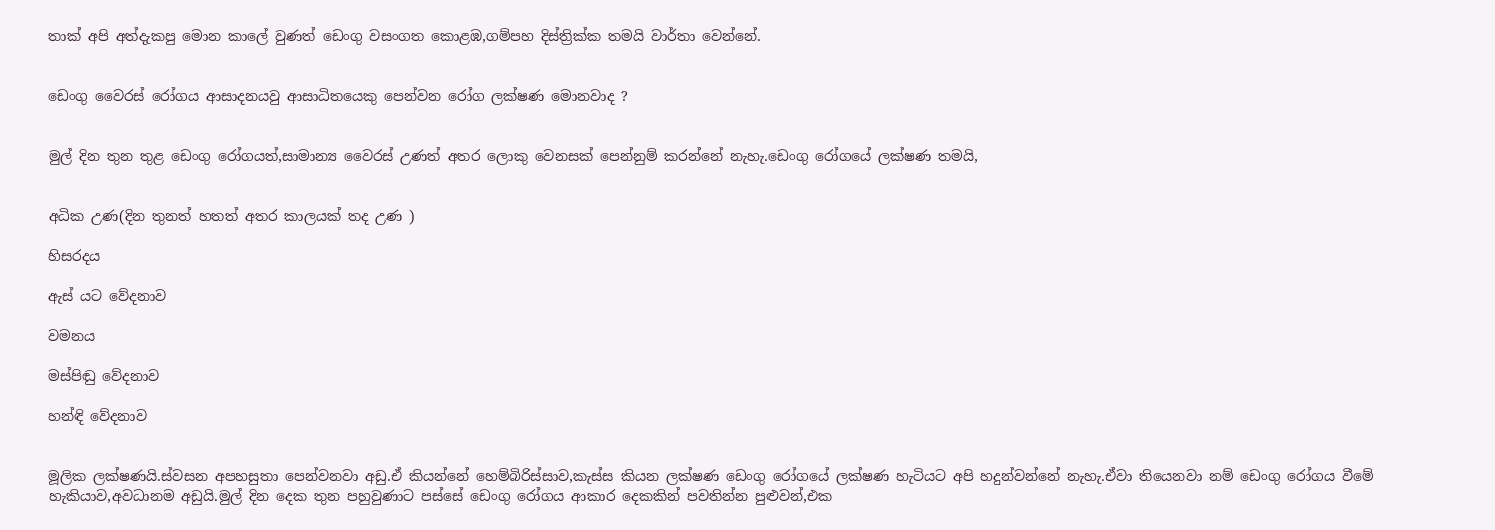තාක් අපි අත්දැකපු මොන කාලේ වුණත් ඩෙංගු වසංගත කොළඹ,ගම්පහ දිස්ත්‍රික්ක තමයි වාර්තා වෙන්නේ.


ඩෙංගු වෛරස් රෝගය ආසාදනයවු ආසාධිතයෙකු පෙන්වන රෝග ලක්ෂණ මොනවාද ?


මුල් දින තුන තුළ ඩෙංගු රෝගයත්,සාමාන්‍ය වෛරස් උණත් අතර ලොකු වෙනසක් පෙන්නුම් කරන්නේ නැහැ.ඩෙංගු රෝගයේ ලක්ෂණ තමයි,


අධික උණ(දින තුනත් හතත් අතර කාලයක් තද උණ )

හිසරදය

ඇස් යට වේදනාව

වමනය

මස්පිඬු වේදනාව

හන්ඳි වේදනාව


මූලික ලක්ෂණයි.ස්වසන අපහසුතා පෙන්වනවා අඩු.ඒ කියන්නේ හෙම්බිරිස්සාව,කැස්ස කියන ලක්ෂණ ඩෙංගු රෝගයේ ලක්ෂණ හැටියට අපි හදුන්වන්නේ නැහැ.ඒවා තියෙනවා නම් ඩෙංගු රෝගය වීමේ හැකියාව,අවධානම අඩුයි.මුල් දින දෙක තුන පහුවුණාට පස්සේ ඩෙංගු රෝගය ආකාර දෙකකින් පවතින්න පුළුවන්,එක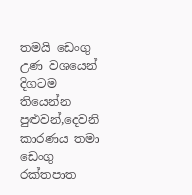තමයි ඩෙංගු උණ වශයෙන් දිගටම තියෙන්න පුළුවන්,දෙවනි කාරණය තමා ඩෙංගු රක්තපාත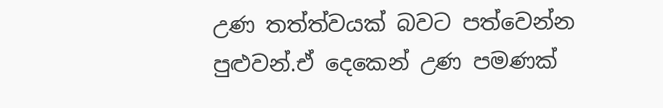උණ තත්ත්වයක් බවට පත්වෙන්න පුළුවන්.ඒ දෙකෙන් උණ පමණක්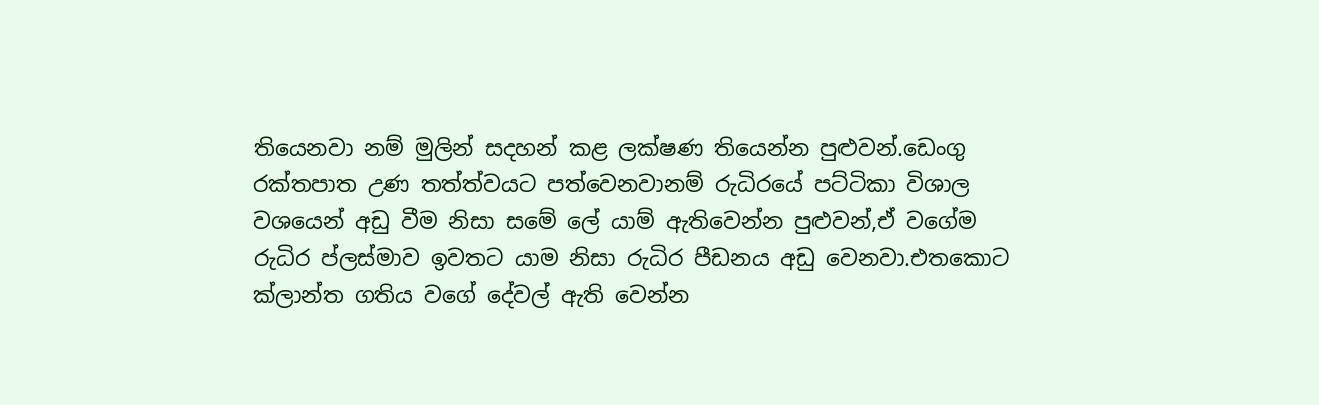තියෙනවා නම් මුලින් සදහන් කළ ලක්ෂණ තියෙන්න පුළුවන්.ඩෙංගු රක්තපාත උණ තත්ත්වයට පත්වෙනවානම් රුධිරයේ පට්ටිකා විශාල වශයෙන් අඩු වීම නිසා සමේ ලේ යාම් ඇතිවෙන්න පුළුවන්,ඒ වගේම රුධිර ප්ලස්මාව ඉවතට යාම නිසා රුධිර පීඩනය අඩු වෙනවා.එතකොට ක්ලාන්ත ගතිය වගේ දේවල් ඇති වෙන්න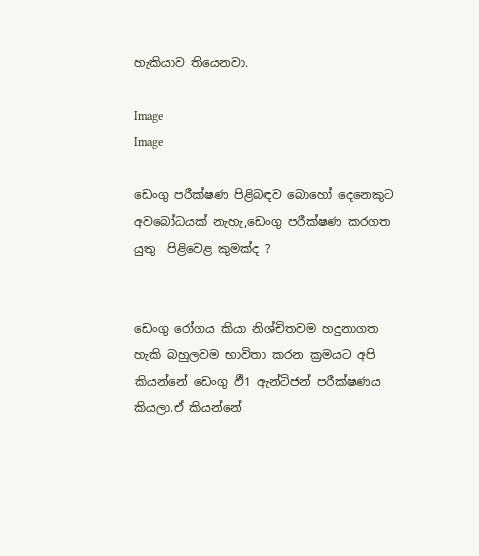හැකියාව තියෙනවා.

Image
Image

ඩෙංගු පරීක්ෂණ පිළිබඳව බොහෝ දෙනෙකුට අවබෝධයක් නැහැ,ඩෙංගු පරීක්ෂණ කරගත යුතු  පිළිවෙළ කුමක්ද ?


ඩෙංගු රෝගය කියා නිශ්චිතවම හදුනාගත හැකි බහුලවම භාවිතා කරන ක්‍රමයට අපි කියන්නේ ඩෙංගු ඵී1 ඇන්ටිජන් පරීක්ෂණය කියලා.ඒ කියන්නේ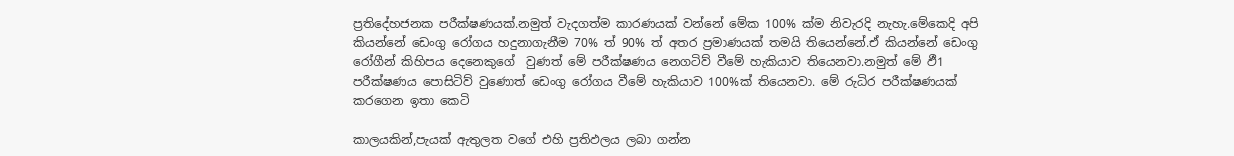ප්‍රතිදේහජනක පරීක්ෂණයක්.නමුත් වැදගත්ම කාරණයක් වන්නේ මේක 100% ක්ම නිවැරදි නැහැ.මේකෙදි අපි කියන්නේ ඩෙංගු රෝගය හදුනාගැනීම 70% ත් 90% ත් අතර ප්‍රමාණයක් තමයි තියෙන්නේ.ඒ කියන්නේ ඩෙංගු රෝගීන් කිහිපය දෙනෙකුගේ  වුණත් මේ පරීක්ෂණය නෙගටිව් වීමේ හැකියාව තියෙනවා.නමුත් මේ ඵී1 පරීක්ෂණය පොසිටිව් වුණොත් ඩෙංගු රෝගය වීමේ හැකියාව 100%ක් තියෙනවා. මේ රුධිර පරීක්ෂණයක් කරගෙන ඉතා කෙටි

කාලයකින්,පැයක් ඇතුලත වගේ එහි ප්‍රතිඵලය ලබා ගන්න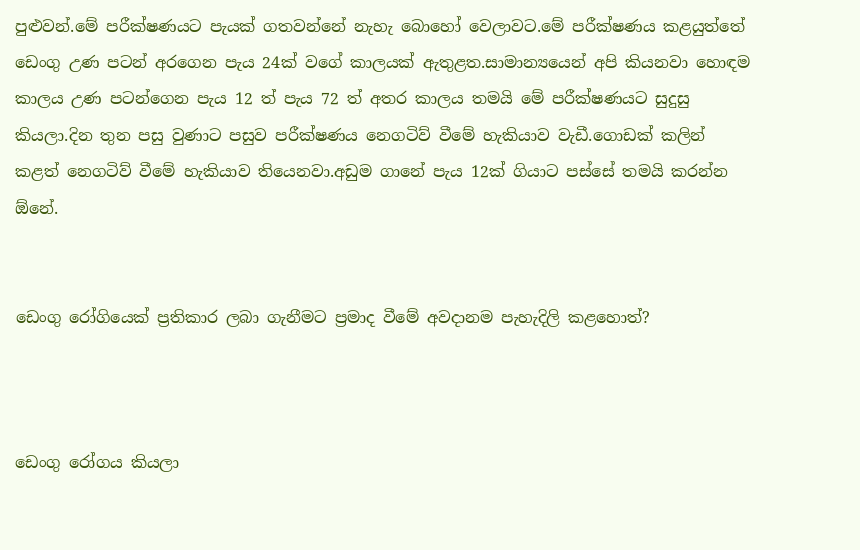පුළුවන්.මේ පරීක්ෂණයට පැයක් ගතවන්නේ නැහැ බොහෝ වෙලාවට.මේ පරීක්ෂණය කළයුත්තේ ඩෙංගු උණ පටන් අරගෙන පැය 24ක් වගේ කාලයක් ඇතුළත.සාමාන්‍යයෙන් අපි කියනවා හොඳම කාලය උණ පටන්ගෙන පැය 12 ත් පැය 72 ත් අතර කාලය තමයි මේ පරීක්ෂණයට සුදුසු කියලා.දින තුන පසු වුණාට පසුව පරීක්ෂණය නෙගටිව් වීමේ හැකියාව වැඩී.ගොඩක් කලින් කළත් නෙගටිව් වීමේ හැකියාව තියෙනවා.අඩුම ගානේ පැය 12ක් ගියාට පස්සේ තමයි කරන්න ඕනේ.


ඩෙංගු රෝගියෙක් ප්‍රතිකාර ලබා ගැනීමට ප්‍රමාද වීමේ අවදානම පැහැදිලි කළහොත්?



ඩෙංගු රෝගය කියලා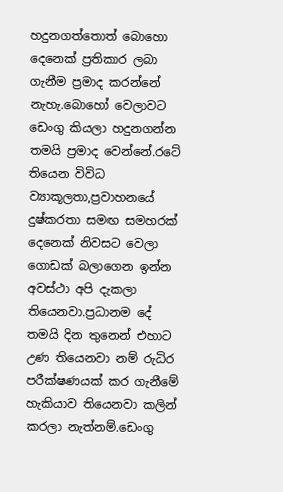හදුනගත්තොත් බොහො දෙනෙක් ප්‍රතිකාර ලබා ගැනීම ප්‍රමාද කරන්නේ නැහැ.බොහෝ වෙලාවට ඩෙංගු කියලා හදුනගන්න තමයි ප්‍රමාද වෙන්නේ.රටේ තියෙන විවිධ ව්‍යාකූලතා,ප්‍රවාහනයේ දුෂ්කරතා සමඟ සමහරක් දෙනෙක් නිවසට වෙලා ගොඩක් බලාගෙන ඉන්න අවස්ථා අපි දැකලා තියෙනවා.ප්‍රධානම දේ තමයි දින තුනෙන් එහාට උණ තියෙනවා නම් රුධිර පරීක්ෂණයක් කර ගැනීමේ හැකියාව තියෙනවා කලින් කරලා නැත්නම්.ඩෙංගු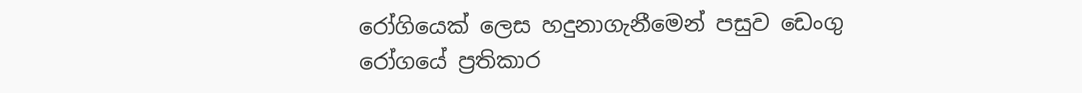රෝගියෙක් ලෙස හදුනාගැනීමෙන් පසුව ඩෙංගු රෝගයේ ප්‍රතිකාර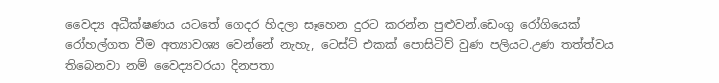වෛද්‍ය අධීක්ෂණය යටතේ ගෙදර හිදලා සෑහෙන දුරට කරන්න පුළුවන්.ඩෙංගු රෝගියෙක් රෝහල්ගත වීම අත්‍යාවශ්‍ය වෙන්නේ නැහැ, ටෙස්ට් එකක් පොසිටිව් වුණ පලියට.උණ තත්ත්වය තිබෙනවා නම් වෛද්‍යවරයා දිනපතා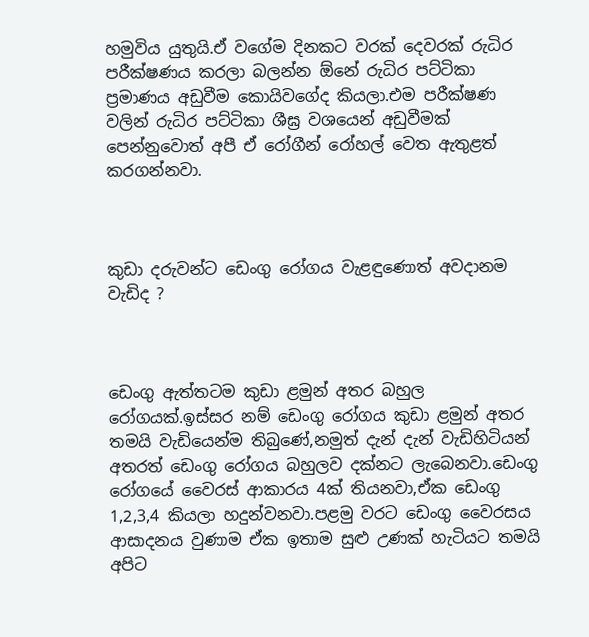හමුවිය යුතුයි.ඒ වගේම දිනකට වරක් දෙවරක් රුධිර පරීක්ෂණය කරලා බලන්න ඕනේ රුධිර පට්ටිකා ප්‍රමාණය අඩුවීම කොයිවගේද කියලා.එම පරීක්ෂණ වලින් රුධිර පට්ටිකා ශීඝ්‍ර වශයෙන් අඩුවීමක් පෙන්නුවොත් අපී ඒ රෝගීන් රෝහල් වෙත ඇතුළත් කරගන්නවා.



කුඩා දරුවන්ට ඩෙංගු රෝගය වැළඳුණොත් අවදානම  වැඩිද ?



ඩෙංගු ඇත්තටම කුඩා ළමුන් අතර බහුල රෝගයක්.ඉස්සර නම් ඩෙංගු රෝගය කුඩා ළමුන් අතර තමයි වැඩියෙන්ම තිබුණේ,නමුත් දැන් දැන් වැඩිහිටියන් අතරත් ඩෙංගු රෝගය බහුලව දක්නට ලැබෙනවා.ඩෙංගු රෝගයේ වෛරස් ආකාරය 4ක් තියනවා,ඒක ඩෙංගු  1,2,3,4 කියලා හදුන්වනවා.පළමු වරට ඩෙංගු වෛරසය ආසාදනය වුණාම ඒක ඉතාම සුළු උණක් හැටියට තමයි අපිට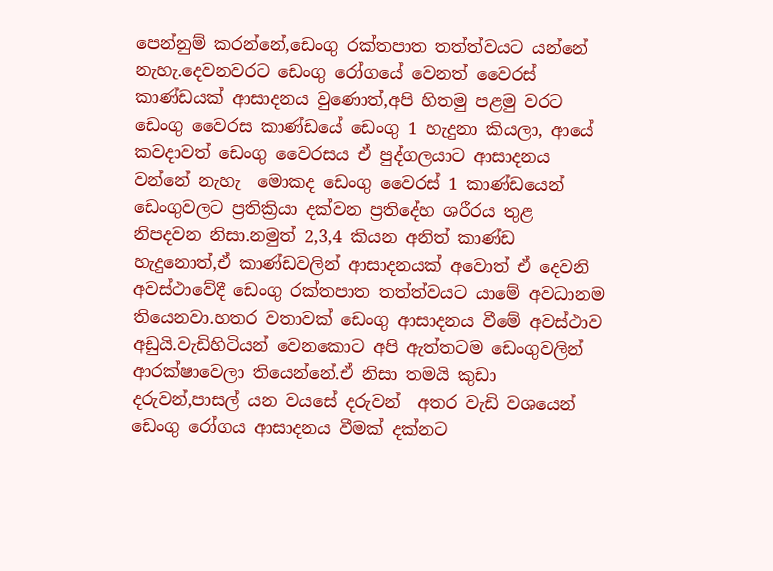පෙන්නුම් කරන්නේ,ඩෙංගු රක්තපාත තත්ත්වයට යන්නේ නැහැ.දෙවනවරට ඩෙංගු රෝගයේ වෙනත් වෛරස් කාණ්ඩයක් ආසාදනය වුණොත්,අපි හිතමු පළමු වරට ඩෙංගු වෛරස කාණ්ඩයේ ඩෙංගු 1 හැදුනා කියලා, ආයේ කවදාවත් ඩෙංගු වෛරසය ඒ පුද්ගලයාට ආසාදනය වන්නේ නැහැ  මොකද ඩෙංගු වෛරස් 1 කාණ්ඩයෙන් ඩෙංගුවලට ප්‍රතික්‍රියා දක්වන ප්‍රතිදේහ ශරීරය තුළ නිපදවන නිසා.නමුත් 2,3,4 කියන අනිත් කාණ්ඩ හැදුනොත්,ඒ කාණ්ඩවලින් ආසාදනයක් අවොත් ඒ දෙවනි අවස්ථාවේදී ඩෙංගු රක්තපාත තත්ත්වයට යාමේ අවධානම තියෙනවා.හතර වතාවක් ඩෙංගු ආසාදනය වීමේ අවස්ථාව අඩුයි.වැඩිහිටියන් වෙනකොට අපි ඇත්තටම ඩෙංගුවලින් ආරක්ෂාවෙලා තියෙන්නේ.ඒ නිසා තමයි කුඩා දරුවන්,පාසල් යන වයසේ දරුවන්  අතර වැඩි වශයෙන් ඩෙංගු රෝගය ආසාදනය වීමක් දක්නට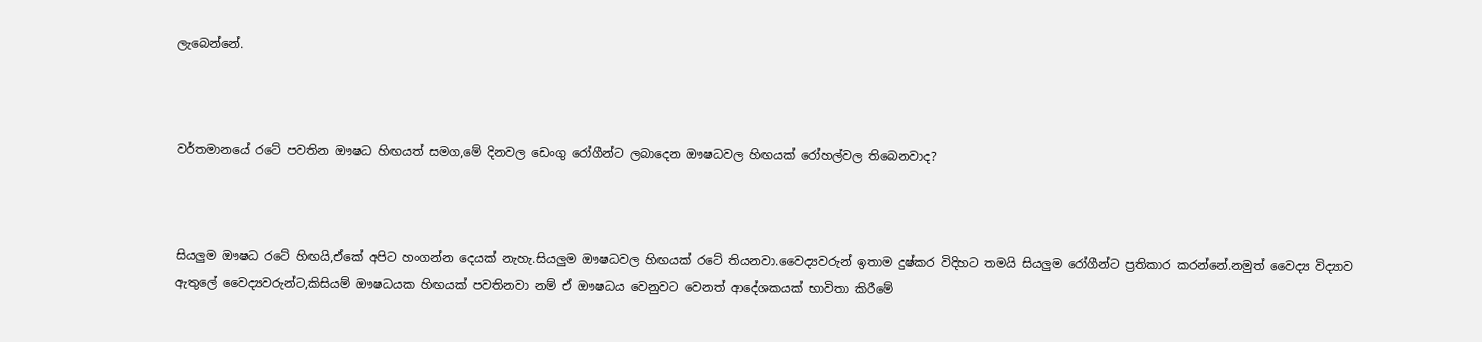ලැබෙන්නේ.



වර්තමානයේ රටේ පවතින ඖෂධ හිඟයත් සමග,මේ දිනවල ඩෙංගු රෝගීන්ට ලබාදෙන ඖෂධවල හිඟයක් රෝහල්වල තිබෙනවාද?



සියලුම ඖෂධ රටේ හිඟයි,ඒකේ අපිට හංගන්න දෙයක් නැහැ.සියලුම ඖෂධවල හිඟයක් රටේ තියනවා.වෛද්‍යවරුන් ඉතාම දුෂ්කර විදිහට තමයි සියලුම රෝගීන්ට ප්‍රතිකාර කරන්නේ.නමුත් වෛද්‍ය විද්‍යාව ඇතුලේ වෛද්‍යවරුන්ට,කිසියම් ඖෂධයක හිඟයක් පවතිනවා නම් ඒ ඖෂධය වෙනුවට වෙනත් ආදේශකයක් භාවිතා කිරීමේ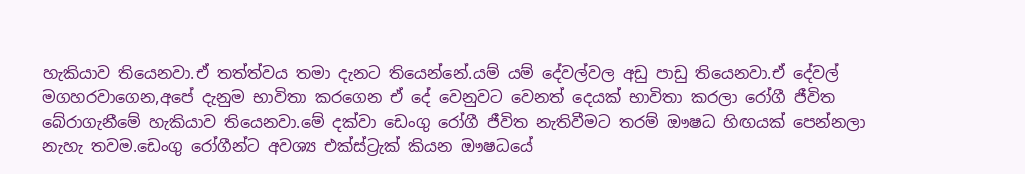හැකියාව තියෙනවා.ඒ තත්ත්වය තමා දැනට තියෙන්නේ.යම් යම් දේවල්වල අඩු පාඩු තියෙනවා.ඒ දේවල් මගහරවාගෙන,අපේ දැනුම භාවිතා කරගෙන ඒ දේ වෙනුවට වෙනත් දෙයක් භාවිතා කරලා රෝගී ජීවිත බේරාගැනීමේ හැකියාව තියෙනවා.මේ දක්වා ඩෙංගු රෝගී ජීවිත නැතිවීමට තරම් ඖෂධ හිඟයක් පෙන්නලා නැහැ තවම.ඩෙංගු රෝගීන්ට අවශ්‍ය එක්ස්ට්‍රැක් කියන ඖෂධයේ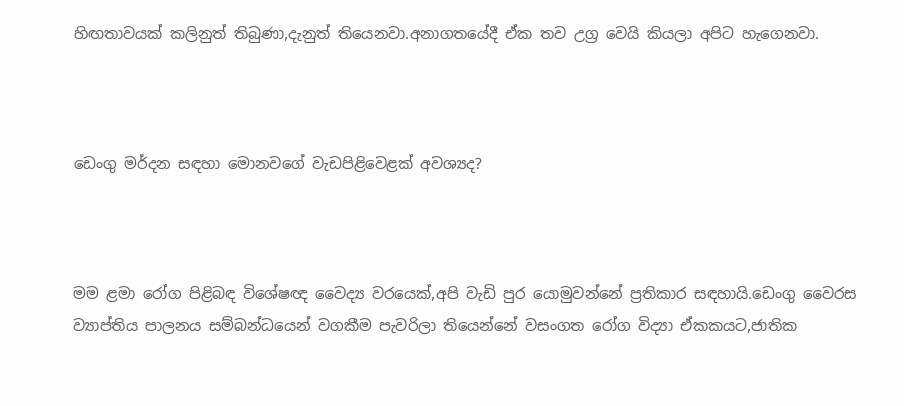හිඟතාවයක් කලිනුත් තිබුණා,දැනුත් තියෙනවා.අනාගතයේදී ඒක තව උග්‍ර වෙයි කියලා අපිට හැගෙනවා.



ඩෙංගු මර්දන සඳහා මොනවගේ වැඩපිළිවෙළක් අවශ්‍යද?



මම ළමා රෝග පිළිබඳ විශේෂඥ වෛද්‍ය වරයෙක්,අපි වැඩි පුර යොමුවන්නේ ප්‍රතිකාර සඳහායි.ඩෙංගු වෛරස ව්‍යාප්තිය පාලනය සම්බන්ධයෙන් වගකීම පැවරිලා තියෙන්නේ වසංගත රෝග විද්‍යා ඒකකයට,ජාතික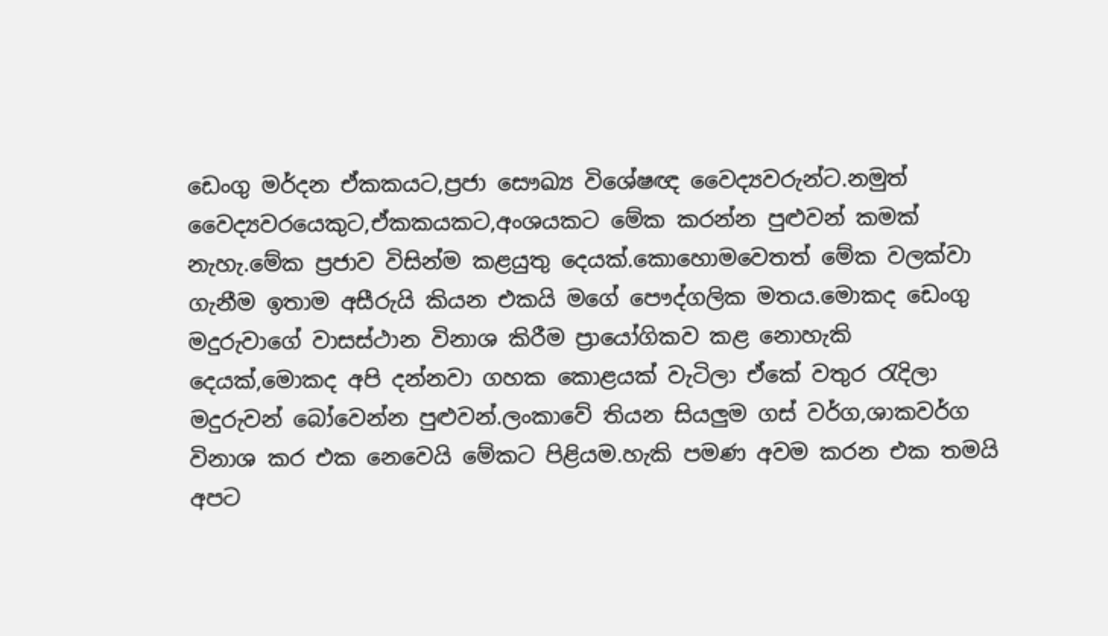ඩෙංගු මර්දන ඒකකයට,ප්‍රජා සෞඛ්‍ය විශේෂඥ වෛද්‍යවරුන්ට.නමුත් වෛද්‍යවරයෙකුට,ඒකකයකට,අංශයකට මේක කරන්න පුළුවන් කමක් නැහැ.මේක ප්‍රජාව විසින්ම කළයුතු දෙයක්.කොහොමවෙතත් මේක වලක්වා ගැනීම ඉතාම අසීරුයි කියන එකයි මගේ පෞද්ගලික මතය.මොකද ඩෙංගු මදුරුවාගේ වාසස්ථාන විනාශ කිරීම ප්‍රායෝගිකව කළ නොහැකි දෙයක්,මොකද අපි දන්නවා ගහක කොළයක් වැටිලා ඒකේ වතුර රැදිලා මදුරුවන් බෝවෙන්න පුළුවන්.ලංකාවේ තියන සියලුම ගස් වර්ග,ශාකවර්ග විනාශ කර එක නෙවෙයි මේකට පිළියම.හැකි පමණ අවම කරන එක තමයි අපට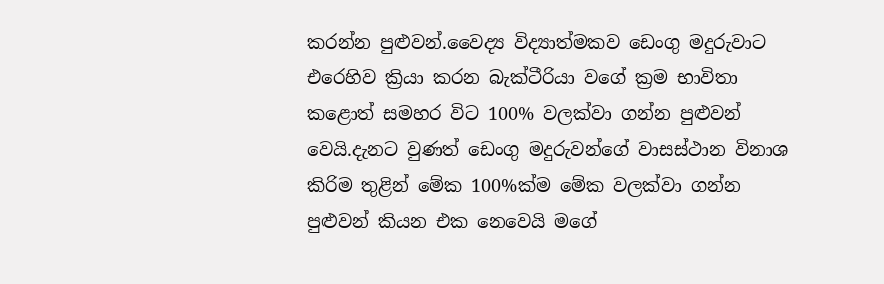කරන්න පුළුවන්.වෛද්‍ය විද්‍යාත්මකව ඩෙංගු මදුරුවාට එරෙහිව ක්‍රියා කරන බැක්ටීරියා වගේ ක්‍රම භාවිතා කළොත් සමහර විට 100% වලක්වා ගන්න පුළුවන් වෙයි.දැනට වුණත් ඩෙංගු මදුරුවන්ගේ වාසස්ථාන විනාශ කිරිම තුළින් මේක 100%ක්ම මේක වලක්වා ගන්න පුළුවන් කියන එක නෙවෙයි මගේ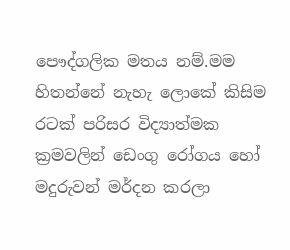පෞද්ගලික මතය නම්.මම හිතන්නේ නැහැ ලොකේ කිසිම රටක් පරිසර විද්‍යාත්මක ක්‍රමවලින් ඩෙංගු රෝගය හෝ මදුරුවන් මර්දන කරලා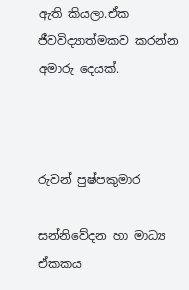ඇති කියලා.ඒක ජීවවිද්‍යාත්මකව කරන්න අමාරු දෙයක්.



රුවන් පුෂ්පකුමාර

සන්නිවේදන හා මාධ්‍ය ඒකකය